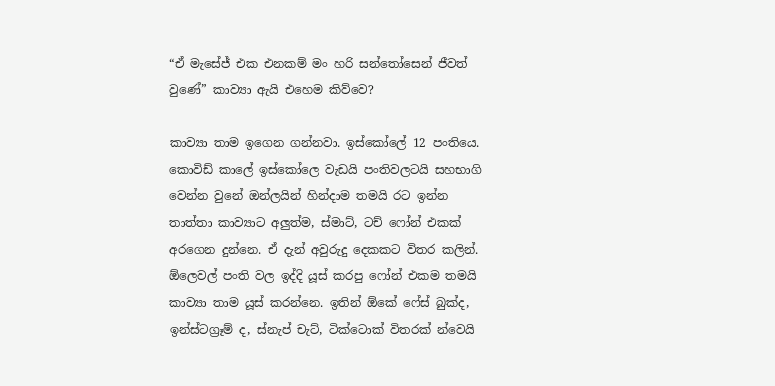“ඒ මැසේජ් එක එනකම් මං හරි සන්තෝසෙන් ජීවත් වුණේ” කාව්‍යා ඇයි එහෙම කිව්වෙ?

කාව්‍යා තාම ඉගෙන ගන්නවා. ඉස්කෝලේ 12 පංතියෙ. කොවිඩ් කාලේ ඉස්කෝලෙ වැඩයි පංතිවලටයි සහභාගි වෙන්න වුනේ ඔන්ලයින් හින්දාම තමයි රට ඉන්න තාත්තා කාව්‍යාට අලුත්ම, ස්මාට්, ටච් ෆෝන් එකක් අරගෙන දුන්නෙ. ඒ දැන් අවුරුදු දෙකකට විතර කලින්. ඕලෙවල් පංති වල ඉද්දි යූස් කරපු ෆෝන් එකම තමයි කාව්‍යා තාම යූස් කරන්නෙ. ඉතින් ඕකේ ෆේස් බුක්ද, ඉන්ස්ටග්‍රෑම් ද, ස්නැප් චැට්, ටික්ටොක් විතරක් න්වෙයි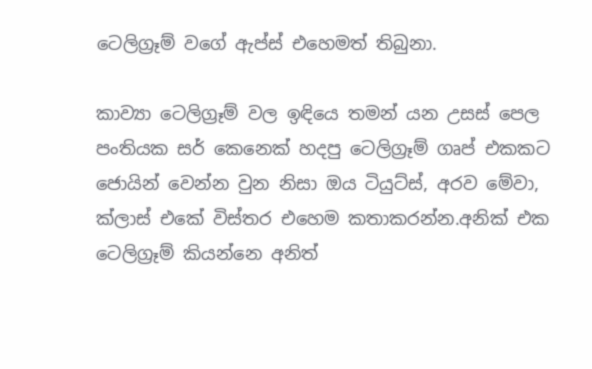ටෙලිග්‍රෑම් වගේ ඇප්ස් එහෙමත් තිබුනා.

කාව්‍යා ටෙලිග්‍රෑම් වල ඉඳියෙ තමන් යන උසස් පෙල පංතියක සර් කෙනෙක් හදපු ටෙලිග්‍රෑම් ගෘප් එකකට ජොයින් වෙන්න වුන නිසා ඔය ටියුට්ස්, අරව මේවා, ක්ලාස් එකේ විස්තර එහෙම කතාකරන්න.අනික් එක ටෙලිග්‍රෑම් කියන්නෙ අනිත්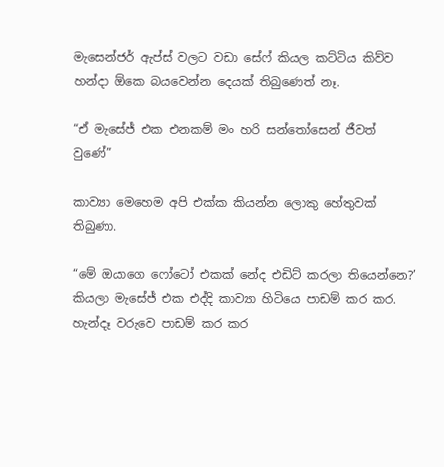මැසෙන්ජර් ඇප්ස් වලට වඩා සේෆ් කියල කට්ටිය කිව්ව හන්දා ඕකෙ බයවෙන්න දෙයක් තිබුණෙත් නෑ.

“ඒ මැසේජ් එක එනකම් මං හරි සන්තෝසෙන් ජීවත් වුණේ”

කාව්‍යා මෙහෙම අපි එක්ක කියන්න ලොකු හේතුවක් තිබුණා.

“මේ ඔයාගෙ ෆෝටෝ එකක් නේද එඩිට් කරලා තියෙන්නෙ?’ කියලා මැසේජ් එක එද්දි කාව්‍යා හිටියෙ පාඩම් කර කර. හැන්දෑ වරුවෙ පාඩම් කර කර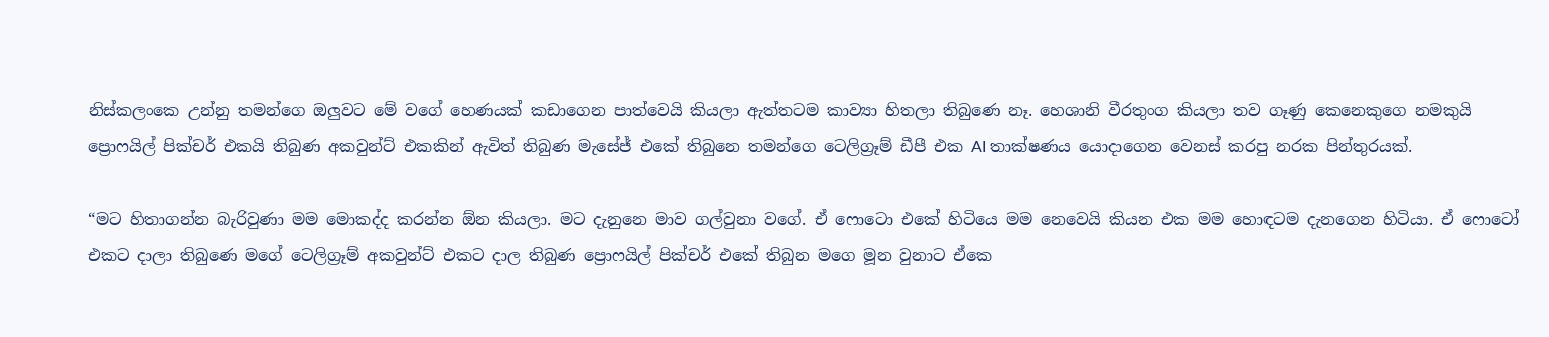නිස්කලංකෙ උන්නු තමන්ගෙ ඔලුවට මේ වගේ හෙණයක් කඩාගෙන පාත්වෙයි කියලා ඇත්තටම කාව්‍යා හිතලා තිබුණෙ නෑ. හෙශානි වීරතුංග කියලා තව ගෑණු කෙනෙකුගෙ නමකුයි ප්‍රොෆයිල් පික්චර් එකයි තිබුණ අකවුන්ට් එකකින් ඇවිත් තිබුණ මැසේජ් එකේ තිබුනෙ තමන්ගෙ ටෙලිග්‍රෑම් ඩීපී එක AI තාක්ෂණය යොදාගෙන වෙනස් කරපු නරක පින්තුරයක්.

“මට හිතාගන්න බැරිවුණා මම මොකද්ද කරන්න ඕන කියලා. මට දැනුනෙ මාව ගල්වුනා වගේ. ඒ ෆොටො එකේ හිටියෙ මම නෙවෙයි කියන එක මම හොඳටම දැනගෙන හිටියා. ඒ ෆොටෝ එකට දාලා තිබුණෙ මගේ ටෙලිග්‍රෑම් අකවුන්ට් එකට දාල තිබුණ ප්‍රොෆයිල් පික්චර් එකේ තිබුන මගෙ මූන වුනාට ඒකෙ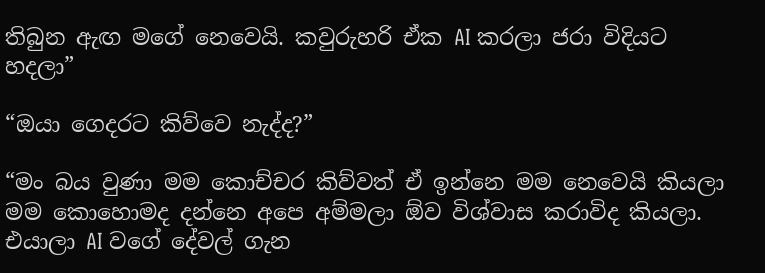තිබුන ඇඟ මගේ නෙවෙයි. කවුරුහරි ඒක AI කරලා ජරා විදියට හදලා”

“ඔයා ගෙදරට කිව්වෙ නැද්ද?”

“මං බය වුණා මම කොච්චර කිව්වත් ඒ ඉන්නෙ මම නෙවෙයි කියලා මම කොහොමද දන්නෙ අපෙ අම්මලා ඕව විශ්වාස කරාවිද කියලා. එයාලා AI වගේ දේවල් ගැන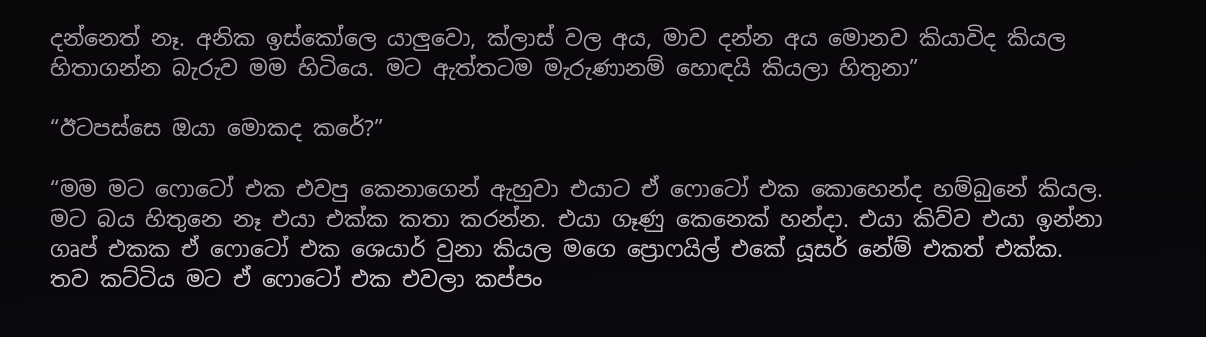දන්නෙත් නෑ. අනික ඉස්කෝලෙ යාලුවො, ක්ලාස් වල අය, මාව දන්න අය මොනව කියාවිද කියල හිතාගන්න බැරුව මම හිටියෙ. මට ඇත්තටම මැරුණානම් හොඳයි කියලා හිතුනා”

“ඊටපස්සෙ ඔයා මොකද කරේ?”

“මම මට ෆොටෝ එක එවපු කෙනාගෙන් ඇහුවා එයාට ඒ ෆොටෝ එක කොහෙන්ද හම්බුනේ කියල. මට බය හිතුනෙ නෑ එයා එක්ක කතා කරන්න. එයා ගෑණු කෙනෙක් හන්දා. එයා කිව්ව එයා ඉන්නා ගෘප් එකක ඒ ෆොටෝ එක ශෙයාර් වුනා කියල මගෙ ප්‍රොෆයිල් එකේ යූසර් නේම් එකත් එක්ක. තව කට්ටිය මට ඒ ෆොටෝ එක එවලා කප්පං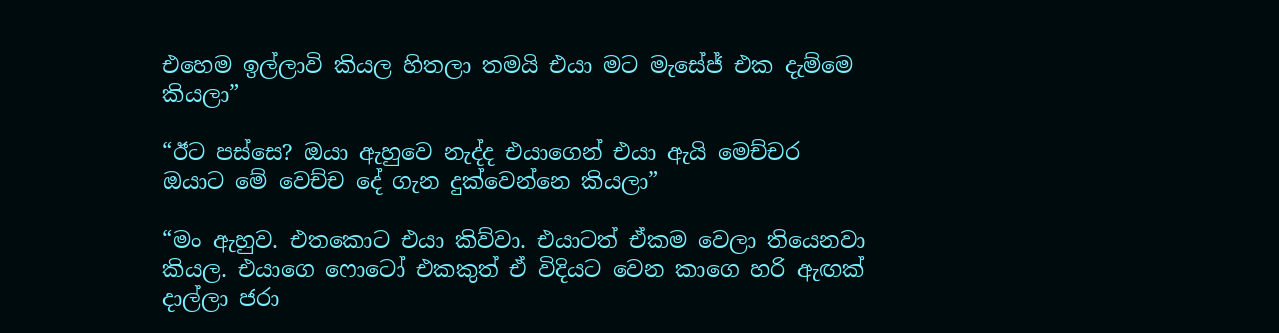එහෙම ඉල්ලාවි කියල හිතලා තමයි එයා මට මැසේජ් එක දැම්මෙ කියලා”

“ඊට පස්සෙ? ඔයා ඇහුවෙ නැද්ද එයාගෙන් එයා ඇයි මෙච්චර ඔයාට මේ වෙච්ච දේ ගැන දුක්වෙන්නෙ කියලා”

“මං ඇහුව. එතකොට එයා කිව්වා. එයාටත් ඒකම වෙලා තියෙනවා කියල. එයාගෙ ෆොටෝ එකකුත් ඒ විදියට වෙන කාගෙ හරි ඇඟක් දාල්ලා ජරා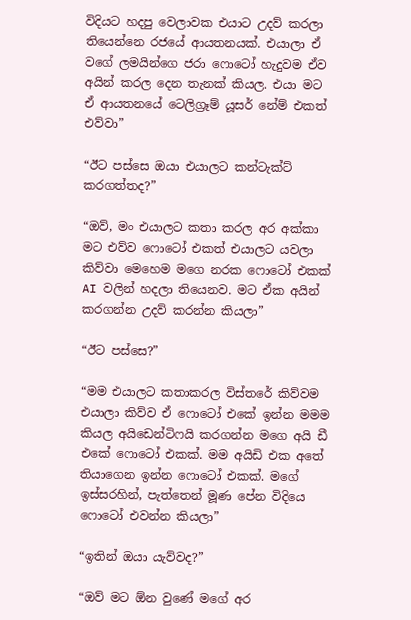විදියට හදපු වෙලාවක එයාට උදව් කරලා තියෙන්නෙ රජයේ ආයතනයක්. එයාලා ඒ වගේ ලමයින්ගෙ ජරා ෆොටෝ හැදුවම ඒව අයින් කරල දෙන තැනක් කියල. එයා මට ඒ ආයතනයේ ටෙලිග්‍රෑම් යූසර් නේම් එකත් එව්වා”

“ඊට පස්සෙ ඔයා එයාලට කන්ටැක්ට් කරගත්තද?”

“ඔව්, මං එයාලට කතා කරල අර අක්කා මට එව්ව ෆොටෝ එකත් එයාලට යවලා කිව්වා මෙහෙම මගෙ නරක ෆොටෝ එකක් AI වලින් හදලා තියෙනව. මට ඒක අයින් කරගන්න උදව් කරන්න කියලා”

“ඊට පස්සෙ?”

“මම එයාලට කතාකරල විස්තරේ කිව්වම එයාලා කිව්ව ඒ ෆොටෝ එකේ ඉන්න මමම කියල අයිඩෙන්ටිෆයි කරගන්න මගෙ අයි ඩී එකේ ෆොටෝ එකක්. මම අයිඩි එක අතේ තියාගෙන ඉන්න ෆොටෝ එකක්. මගේ ඉස්සරහින්, පැත්තෙන් මූණ පේන විදියෙ ෆොටෝ එවන්න කියලා”

“ඉතින් ඔයා යැව්වද?”

“ඔව් මට ඕන වුණේ මගේ අර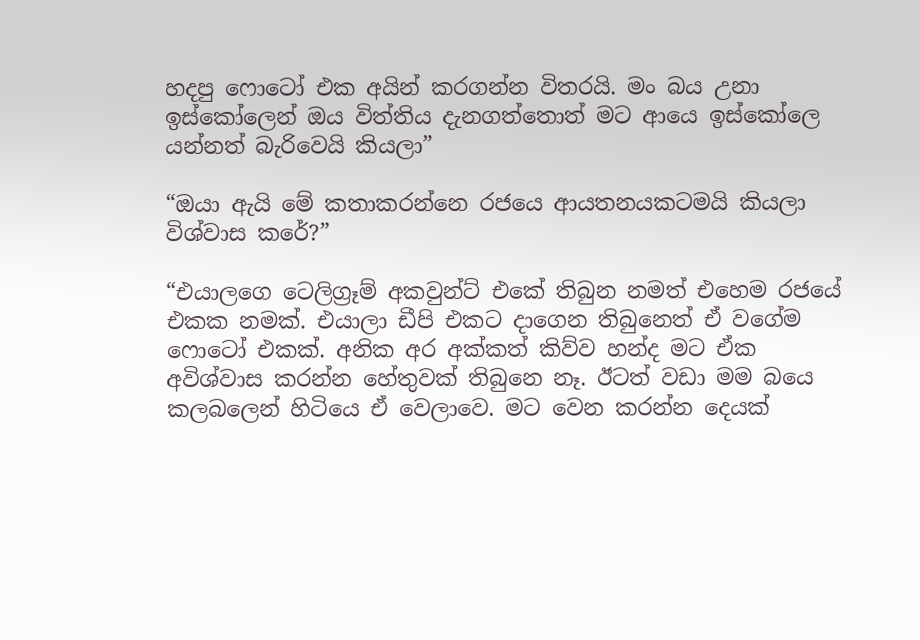හදපු ෆොටෝ එක අයින් කරගන්න විතරයි. මං බය උනා ඉස්කෝලෙන් ඔය විත්තිය දැනගත්තොත් මට ආයෙ ඉස්කෝලෙ යන්නත් බැරිවෙයි කියලා”

“ඔයා ඇයි මේ කතාකරන්නෙ රජයෙ ආයතනයකටමයි කියලා විශ්වාස කරේ?”

“එයාලගෙ ටෙලිග්‍රෑම් අකවුන්ට් එකේ තිබුන නමත් එහෙම රජයේ එකක නමක්. එයාලා ඩීපි එකට දාගෙන තිබුනෙත් ඒ වගේම ෆොටෝ එකක්. අනික අර අක්කත් කිව්ව හන්ද මට ඒක අවිශ්වාස කරන්න හේතුවක් තිබුනෙ නෑ. ඊටත් වඩා මම බයෙ කලබලෙන් හිටියෙ ඒ වෙලාවෙ. මට වෙන කරන්න දෙයක්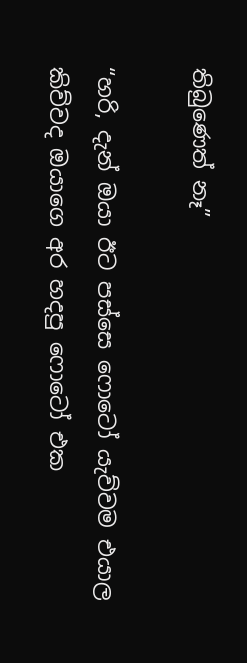තිබුණෙත් නෑ”

“හරි, දැන් ඔයා ඊට පස්සෙ ෆොටෝ යැව්වම එයාල කිව්වද ඔයාගෙ අර හදපු ෆොටෝ එක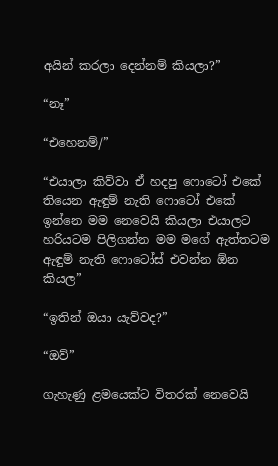අයින් කරලා දෙන්නම් කියලා?”

“නෑ”

“එහෙනම්/”

“එයාලා කිව්වා ඒ හදපු ෆොටෝ එකේ තියෙන ඇඳුම් නැති ෆොටෝ එකේ ඉන්නෙ මම නෙවෙයි කියලා එයාලට හරියටම පිලිගන්න මම මගේ ඇත්තටම ඇඳුම් නැති ෆොටෝස් එවන්න ඕන කියල”

“ඉතින් ඔයා යැව්වද?”

“ඔව්”

ගැහැණු ළමයෙක්ට විතරක් නෙවෙයි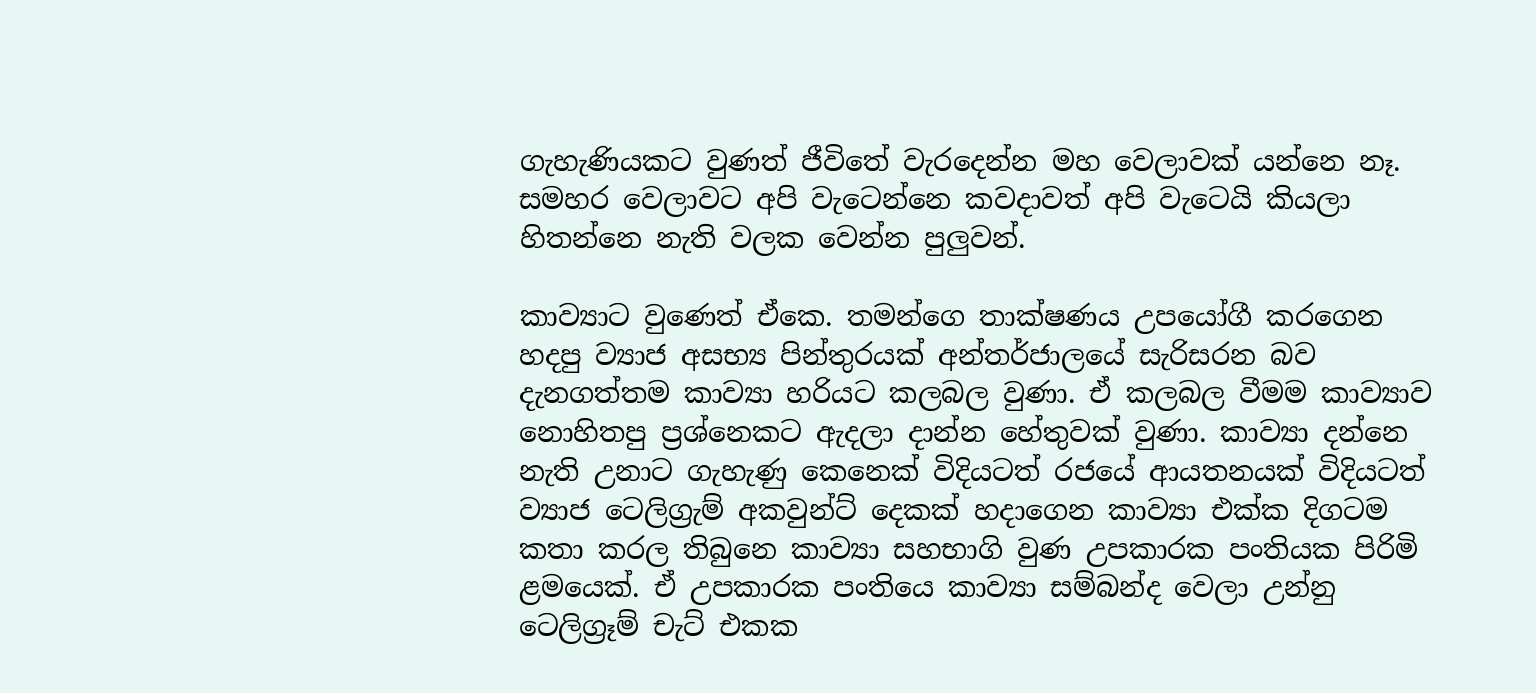ගැහැණියකට වුණත් ජීවිතේ වැරදෙන්න මහ වෙලාවක් යන්නෙ නෑ. සමහර වෙලාවට අපි වැටෙන්නෙ කවදාවත් අපි වැටෙයි කියලා හිතන්නෙ නැති වලක වෙන්න පුලුවන්.

කාව්‍යාට වුණෙත් ඒකෙ. තමන්ගෙ තාක්ෂණය උපයෝගී කරගෙන හදපු ව්‍යාජ අසභ්‍ය පින්තුරයක් අන්තර්ජාලයේ සැරිසරන බව දැනගත්තම කාව්‍යා හරියට කලබල වුණා. ඒ කලබල වීමම කාව්‍යාව නොහිතපු ප්‍රශ්නෙකට ඇදලා දාන්න හේතුවක් වුණා. කාව්‍යා දන්නෙ නැති උනාට ගැහැණු කෙනෙක් විදියටත් රජයේ ආයතනයක් විදියටත් ව්‍යාජ ටෙලිග්‍රැම් අකවුන්ට් දෙකක් හදාගෙන කාව්‍යා එක්ක දිගටම කතා කරල තිබුනෙ කාව්‍යා සහභාගි වුණ උපකාරක පංතියක පිරිමි ළමයෙක්. ඒ උපකාරක පංතියෙ කාව්‍යා සම්බන්ද වෙලා උන්නු ටෙලිග්‍රෑම් චැට් එකක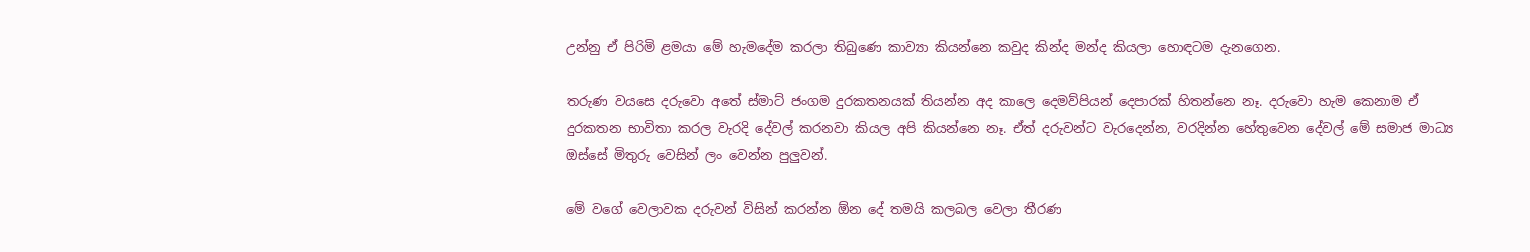උන්නු ඒ පිරිමි ළමයා මේ හැමදේම කරලා තිබුණෙ කාව්‍යා කියන්නෙ කවුද කින්ද මන්ද කියලා හොඳටම දැනගෙන.

තරුණ වයසෙ දරුවො අතේ ස්මාට් ජංගම දුරකතනයක් තියන්න අද කාලෙ දෙමව්පියන් දෙපාරක් හිතන්නෙ නෑ. දරුවො හැම කෙනාම ඒ දුරකතන භාවිතා කරල වැරදි දේවල් කරනවා කියල අපි කියන්නෙ නෑ. ඒත් දරුවන්ට වැරදෙන්න, වරදින්න හේතුවෙන දේවල් මේ සමාජ මාධ්‍ය ඔස්සේ මිතුරු වෙසින් ලං වෙන්න පුලුවන්.

මේ වගේ වෙලාවක දරුවන් විසින් කරන්න ඕන දේ තමයි කලබල වෙලා තීරණ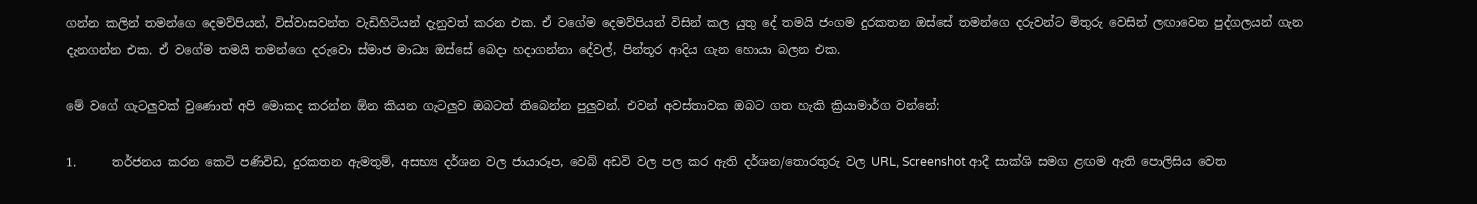ගන්න කලින් තමන්ගෙ දෙමව්පියන්, විස්වාසවන්ත වැඩිහිටියන් දැනුවත් කරන එක. ඒ වගේම දෙමව්පියන් විසින් කල යුතු දේ තමයි ජංගම දුරකතන ඔස්සේ තමන්ගෙ දරුවන්ට මිතුරු වෙසින් ලඟාවෙන පුද්ගලයන් ගැන දැනගන්න එක. ඒ වගේම තමයි තමන්ගෙ දරුවො ස්මාජ මාධ්‍ය ඔස්සේ බෙදා හදාගන්නා දේවල්, පින්තූර ආදිය ගැන හොයා බලන එක.

මේ වගේ ගැටලුවක් වුණොත් අපි මොකද කරන්න ඕන කියන ගැටලුව ඔබටත් තිබෙන්න පුලුවන්. එවන් අවස්තාවක ඔබට ගත හැකි ක්‍රියාමාර්ග වන්නේ:

1.      තර්ජනය කරන කෙටි පණිවිඩ, දුරකතන ඇමතුම්, අසභ්‍ය දර්ශන වල ජායාරූප, වෙබ් අඩවි වල පල කර ඇති දර්ශන/තොරතුරු වල URL, Screenshot ආදී සාක්ශි සමග ළඟම ඇති පොලිසිය වෙත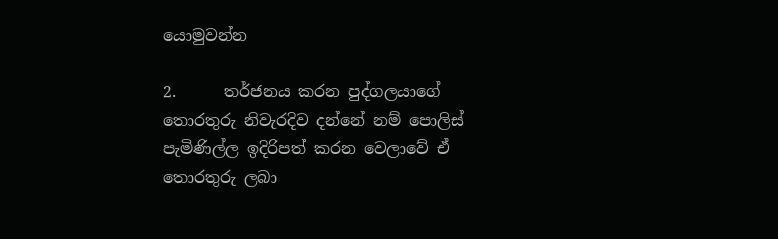යොමුවන්න

2.      තර්ජනය කරන පුද්ගලයාගේ තොරතුරු නිවැරදිව දන්නේ නම් පොලිස් පැමිණිල්ල ඉදිරිපත් කරන වෙලාවේ ඒ තොරතුරු ලබා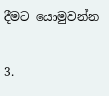දීමට යොමුවන්න

3.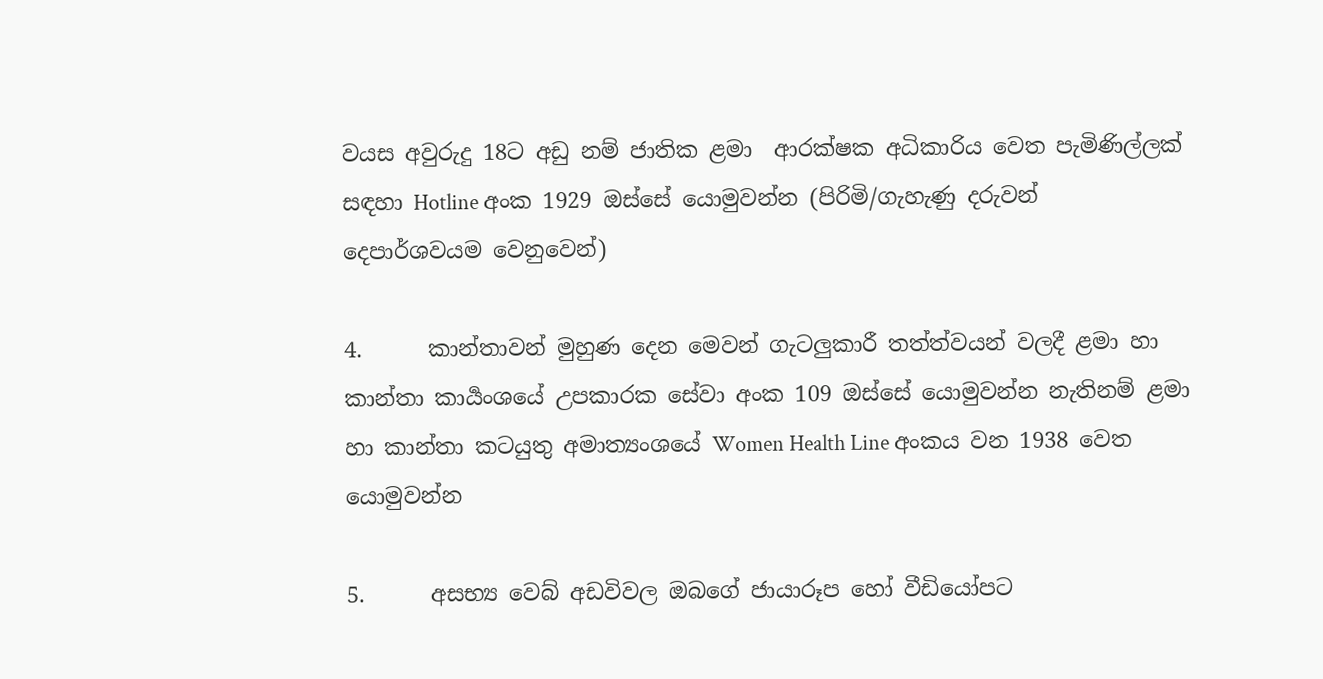වයස අවුරුදු 18ට අඩු නම් ජාතික ළමා  ආරක්ෂක අධිකාරිය වෙත පැමිණිල්ලක් සඳහා Hotline අංක 1929 ඔස්සේ යොමුවන්න (පිරිමි/ගැහැණු දරුවන් දෙපාර්ශවයම වෙනුවෙන්)

4.      කාන්තාවන් මුහුණ දෙන මෙවන් ගැටලුකාරී තත්ත්වයන් වලදී ළමා හා කාන්තා කාර්‍යංශයේ උපකාරක සේවා අංක 109 ඔස්සේ යොමුවන්න නැතිනම් ළමා හා කාන්තා කටයුතු අමාත්‍යංශයේ Women Health Line අංකය වන 1938 වෙත යොමුවන්න

5.      අසභ්‍ය වෙබ් අඩවිවල ඔබගේ ජායාරූප හෝ වීඩියෝපට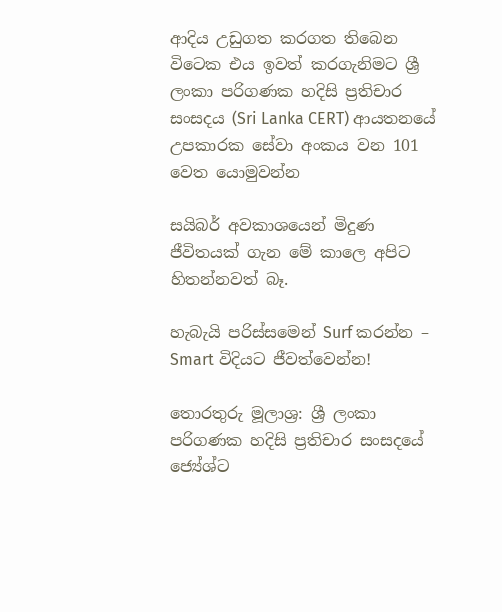ආදිය උඩුගත කරගත තිබෙන විටෙක එය ඉවත් කරගැනිමට ශ්‍රී ලංකා පරිගණක හදිසි ප්‍රතිචාර සංසදය (Sri Lanka CERT) ආයතනයේ උපකාරක සේවා අංකය වන 101 වෙත යොමුවන්න

සයිබර් අවකාශයෙන් මිදුණ ජීවිතයක් ගැන මේ කාලෙ අපිට හිතන්නවත් බෑ.

හැබැයි පරිස්සමෙන් Surf කරන්න – Smart විදියට ජීවත්වෙන්න!

තොරතුරු මූලාශ්‍ර: ශ්‍රී ලංකා පරිගණක හදිසි ප්‍රතිචාර සංසදයේ ජ්‍යේශ්ට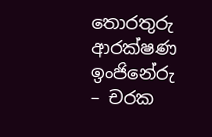තොරතුරු ආරක්ෂණ ඉංජිනේරු – චරක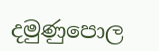දමුණුපොල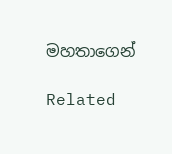මහතාගෙන්

Related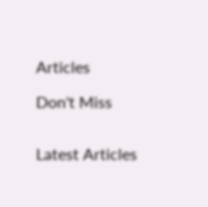Articles

Don't Miss


Latest Articles